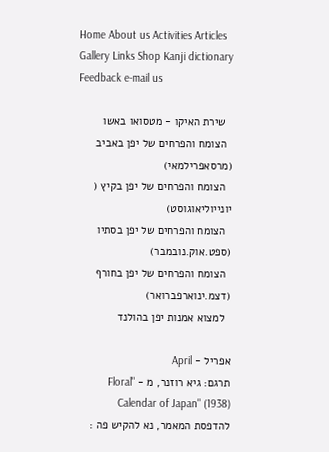Home About us Activities Articles Gallery Links Shop Kanji dictionary Feedback e-mail us

  שירת האיקו - מטסואו באשו
  הצומח והפרחים של יפן באביב (מרסאפרילמאי)
  הצומח והפרחים של יפן בקיץ ( יונייוליאוגוסט)
  הצומח והפרחים של יפן בסתיו (ספט.אוק.נובמבר)
  הצומח והפרחים של יפן בחורף (דצמ.ינוארפברואר)
  למצוא אמנות יפן בהולנד

אפריל - April
תרגם: גיא רוזנר, מ - "Floral Calendar of Japan" (1938)
להדפסת המאמר, נא להקיש פה :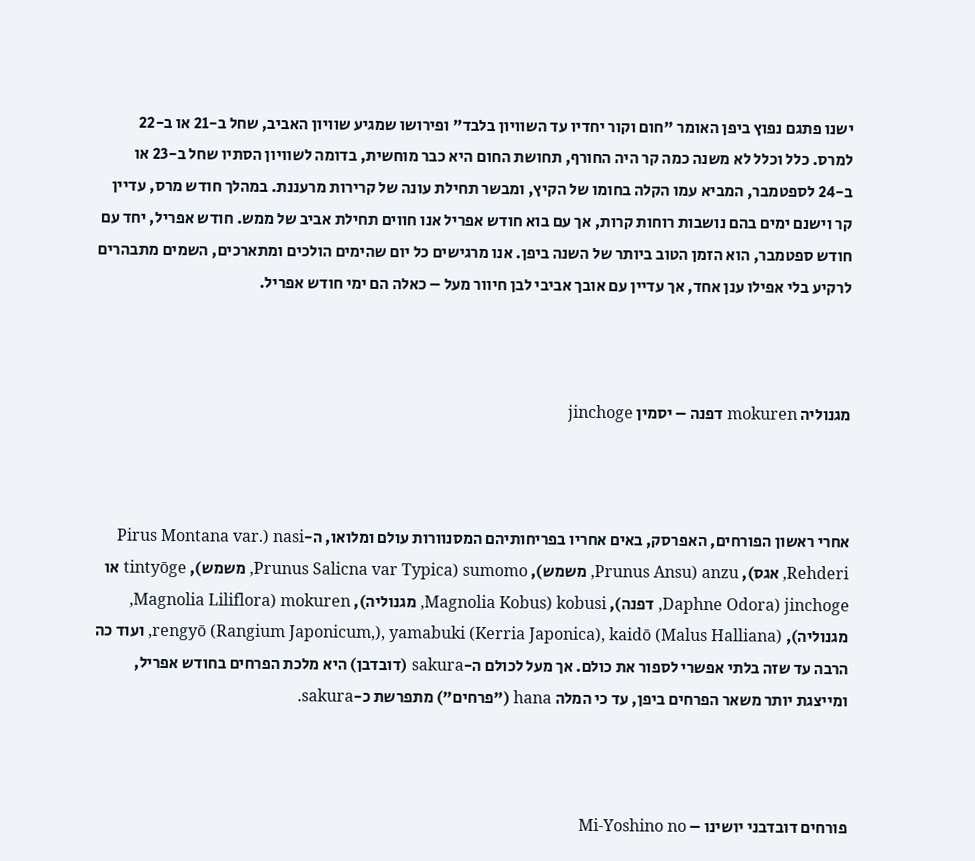ישנו פתגם נפוץ ביפן האומר "חום וקור יחדיו עד השוויון בלבד" ופירושו שמגיע שוויון האביב, שחל ב-21 או ב-22 למרס. כלל וכלל לא משנה כמה קר היה החורף, תחושת החום היא כבר מוחשית, בדומה לשוויון הסתיו שחל ב-23 או ב-24 לספטמבר, המביא עמו הקלה בחומו של הקיץ, ומבשר תחילת עונה של קרירות מרעננת. במהלך חודש מרס, עדיין קר וישנם ימים בהם נושבות רוחות קרות, אך עם בוא חודש אפריל אנו חווים תחילת אביב של ממש. חודש אפריל, יחד עם חודש ספטמבר, הוא הזמן הטוב ביותר של השנה ביפן. אנו מרגישים כל יום שהימים הולכים ומתארכים, השמים מתבהרים לרקיע בלי אפילו ענן אחד, אך עדיין עם אובך אביבי לבן חיוור מעל – כאלה הם ימי חודש אפריל.



מגנוליה mokuren דפנה – יסמין jinchoge



אחרי ראשון הפורחים, האפרסק, באים אחריו בפריחותיהם המסנוורות עולם ומלואו, ה-nasi (Pirus Montana var. Rehderi, אגס), anzu (Prunus Ansu, משמש), sumomo (Prunus Salicna var Typica, משמש), tintyōge או jinchoge (Daphne Odora, דפנה), kobusi (Magnolia Kobus, מגנוליה), mokuren (Magnolia Liliflora, מגנוליה), rengyō (Rangium Japonicum,), yamabuki (Kerria Japonica), kaidō (Malus Halliana), ועוד כה הרבה עד שזה בלתי אפשרי לספור את כולם. אך מעל לכולם ה-sakura (דובדבן) היא מלכת הפרחים בחודש אפריל, ומייצגת יותר משאר הפרחים ביפן, עד כי המלה hana ("פרחים") מתפרשת כ-sakura.



פורחים דובדבני יושינו – Mi-Yoshino no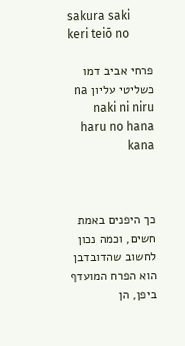sakura saki keri teiō no

פרחי אביב דמו כשליטי עליון na naki ni niru haru no hana kana



כך היפנים באמת חשים, וכמה נכון לחשוב שהדובדבן הוא הפרח המועדף ביפן, הן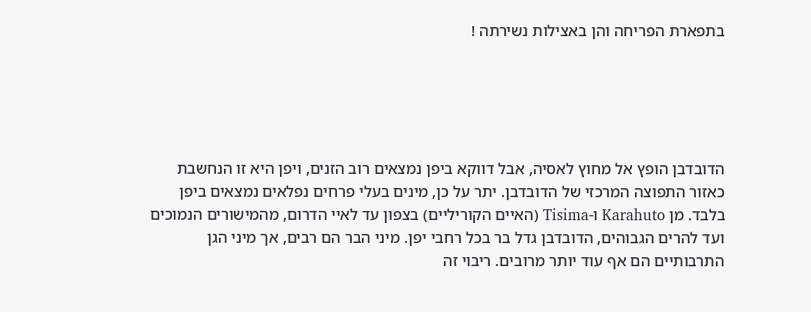בתפארת הפריחה והן באצילות נשירתה !





הדובדבן הופץ אל מחוץ לאסיה, אבל דווקא ביפן נמצאים רוב הזנים, ויפן היא זו הנחשבת כאזור התפוצה המרכזי של הדובדבן. יתר על כן, מינים בעלי פרחים נפלאים נמצאים ביפן בלבד. מן Karahuto ו-Tisima (האיים הקוריליים) בצפון עד לאיי הדרום, מהמישורים הנמוכים ועד להרים הגבוהים, הדובדבן גדל בר בכל רחבי יפן. מיני הבר הם רבים, אך מיני הגן התרבותיים הם אף עוד יותר מרובים. ריבוי זה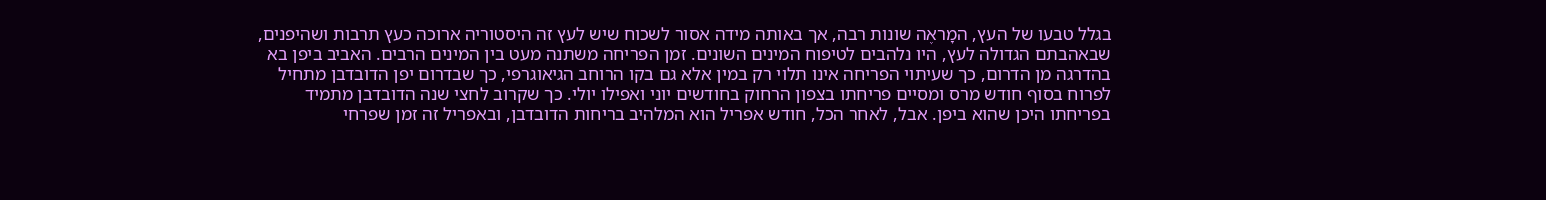בגלל טבעו של העץ, המָראֶה שונות רבה, אך באותה מידה אסור לשכוח שיש לעץ זה היסטוריה ארוכה כעץ תרבות ושהיפנים, שבאהבתם הגדולה לעץ, היו נלהבים לטיפוח המינים השונים. זמן הפריחה משתנה מעט בין המינים הרבים. האביב ביפן בא בהדרגה מן הדרום, כך שעיתוי הפריחה אינו תלוי רק במין אלא גם בקו הרוחב הגיאוגרפי, כך שבדרום יפן הדובדבן מתחיל לפרוח בסוף חודש מרס ומסיים פריחתו בצפון הרחוק בחודשים יוני ואפילו יולי. כך שקרוב לחצי שנה הדובדבן מתמיד בפריחתו היכן שהוא ביפן. אבל, לאחר הכל, חודש אפריל הוא המלהיב בריחות הדובדבן, ובאפריל זה זמן שפרחי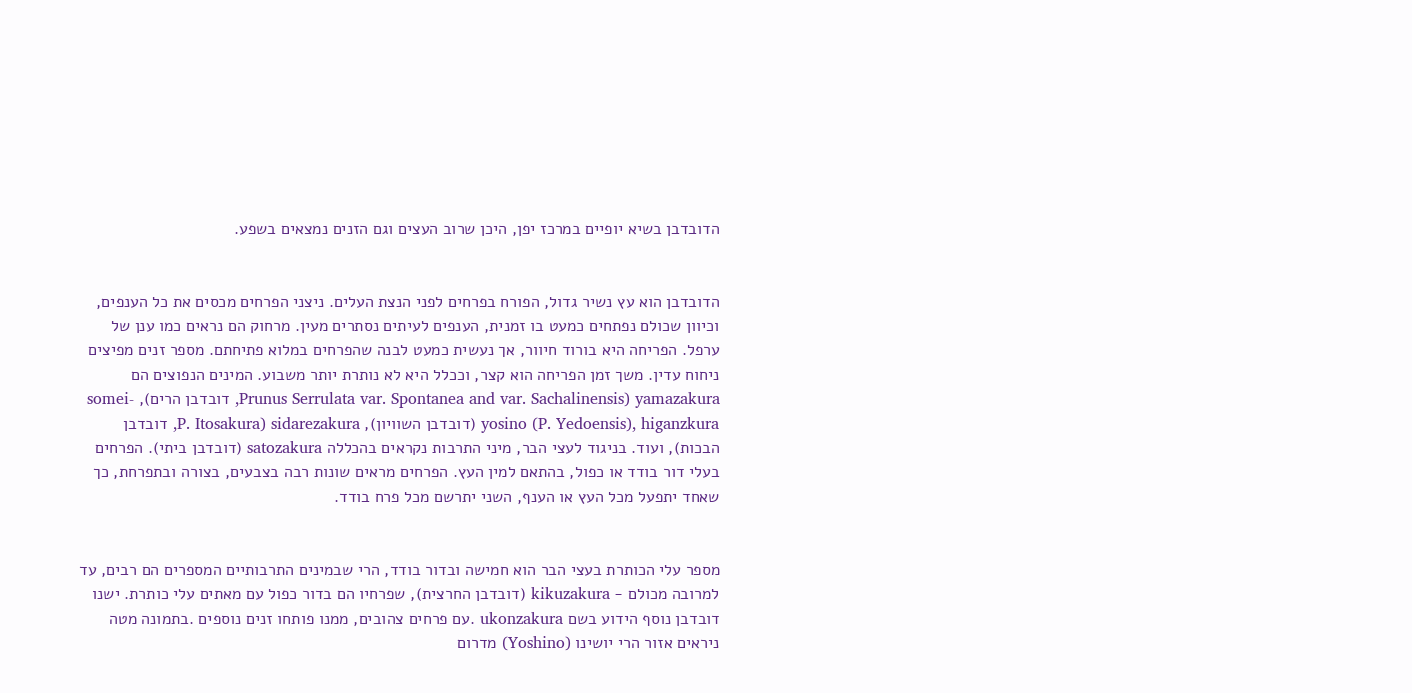הדובדבן בשיא יופיים במרכז יפן, היכן שרוב העצים וגם הזנים נמצאים בשפע.


הדובדבן הוא עץ נשיר גדול, הפורח בפרחים לפני הנצת העלים. ניצני הפרחים מכסים את כל הענפים, וכיוון שכולם נפתחים כמעט בו זמנית, הענפים לעיתים נסתרים מעין. מרחוק הם נראים כמו ענן של ערפל. הפריחה היא בורוד חיוור, אך נעשית כמעט לבנה שהפרחים במלוא פתיחתם. מספר זנים מפיצים ניחוח עדין. משך זמן הפריחה הוא קצר, וככלל היא לא נותרת יותר משבוע. המינים הנפוצים הם yamazakura (Prunus Serrulata var. Spontanea and var. Sachalinensis, דובדבן הרים), somei-yosino (P. Yedoensis), higanzkura (דובדבן השוויון), sidarezakura (P. Itosakura, דובדבן הבכות), ועוד. בניגוד לעצי הבר, מיני התרבות נקראים בהכללה satozakura (דובדבן ביתי). הפרחים בעלי דור בודד או כפול, בהתאם למין העץ. הפרחים מראים שונות רבה בצבעים, בצורה ובתפרחת, כך שאחד יתפעל מכל העץ או הענף, השני יתרשם מכל פרח בודד.


מספר עלי הכותרת בעצי הבר הוא חמישה ובדור בודד, הרי שבמינים התרבותיים המספרים הם רבים, עד למרובה מכולם - kikuzakura (דובדבן החרצית), שפרחיו הם בדור כפול עם מאתים עלי כותרת. ישנו דובדבן נוסף הידוע בשם ukonzakura .עם פרחים צהובים, ממנו פותחו זנים נוספים .בתמונה מטה ניראים אזור הרי יושינו (Yoshino) מדרום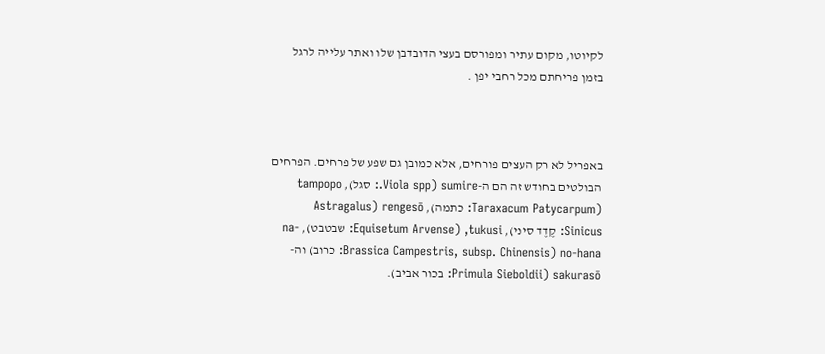לקיוטו, מקום עתיר ומפורסם בעצי הדובדבן שלו ואתר עלייה לרגל בזמן פריחתם מכל רחבי יפן .



באפריל לא רק העצים פורחים, אלא כמובן גם שפע של פרחים. הפרחים הבולטים בחודש זה הם ה-sumire (Viola spp.: סגל), tampopo (Taraxacum Patycarpum: כתמה), rengesō (Astragalus Sinicus: קֶדֶד סיני), tukusi, (Equisetum Arvense: שבטבט), na-no-hana (Brassica Campestris, subsp. Chinensis: כרוב) וה-sakurasō (Primula Sieboldii: בכור אביב).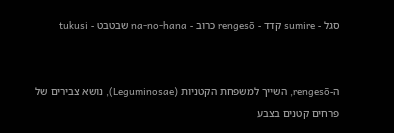סגל - sumire קדד - rengesō כרוב - na-no-hana שבטבט - tukusi


ה-rengesō, השייך למשפחת הקטניות (Leguminosae), נושא צבירים של פרחים קטנים בצבע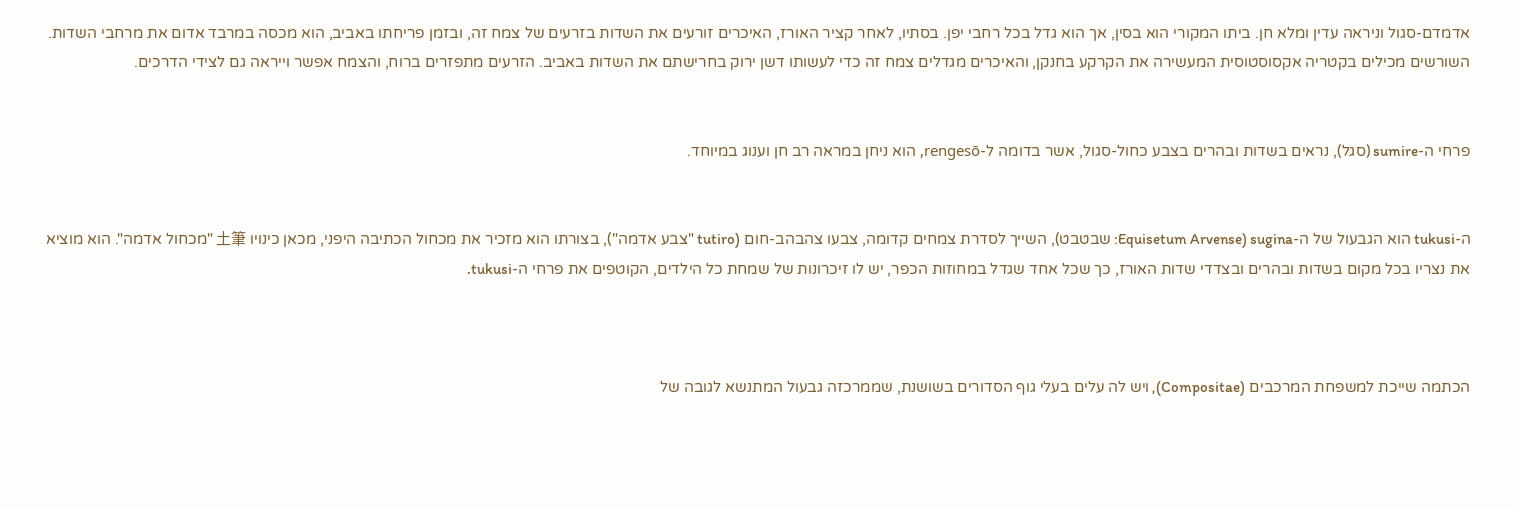אדמדם-סגול וניראה עדין ומלא חן. ביתו המקורי הוא בסין, אך הוא גדל בכל רחבי יפן. בסתיו, לאחר קציר האורז, האיכרים זורעים את השדות בזרעים של צמח זה, ובזמן פריחתו באביב, הוא מכסה במרבד אדום את מרחבי השדות. השורשים מכילים בקטריה אקסוסטוסית המעשירה את הקרקע בחנקן, והאיכרים מגדלים צמח זה כדי לעשותו דשן ירוק בחרישתם את השדות באביב. הזרעים מתפזרים ברוח, והצמח אפשר וייראה גם לצידי הדרכים.


פרחי ה-sumire (סגל), נראים בשדות ובהרים בצבע כחול-סגול, אשר בדומה ל-rengesō, הוא ניחן במראה רב חן וענוג במיוחד.


ה-tukusi הוא הגבעול של ה-sugina (Equisetum Arvense: שבטבט), השייך לסדרת צמחים קדומה, צבעו צהבהב-חום (tutiro "צבע אדמה"), בצורתו הוא מזכיר את מכחול הכתיבה היפני, מכאן כינויו 土筆 "מכחול אדמה". הוא מוציא את נצריו בכל מקום בשדות ובהרים ובצדדי שדות האורז, כך שכל אחד שגדל במחוזות הכפר, יש לו זיכרונות של שמחת כל הילדים, הקוטפים את פרחי ה-tukusi.



הכתמה שייכת למשפחת המרכבים (Compositae), ויש לה עלים בעלי גוף הסדורים בשושנת, שממרכזה גבעול המתנשא לגובה של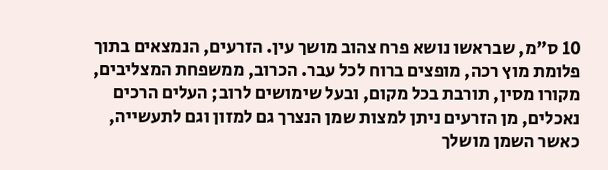10 ס"מ, שבראשו נושא פרח צהוב מושך עין. הזרעים, הנמצאים בתוך פלומת מוץ רכה, מופצים ברוח לכל עבר. הכרוב, ממשפחת המצליבים, מקורו מסין, תורבת בכל מקום, ובעל שימושים לרוב; העלים הרכים נאכלים, מן הזרעים ניתן למצות שמן הנצרך גם למזון וגם לתעשייה, כאשר השמן מושלך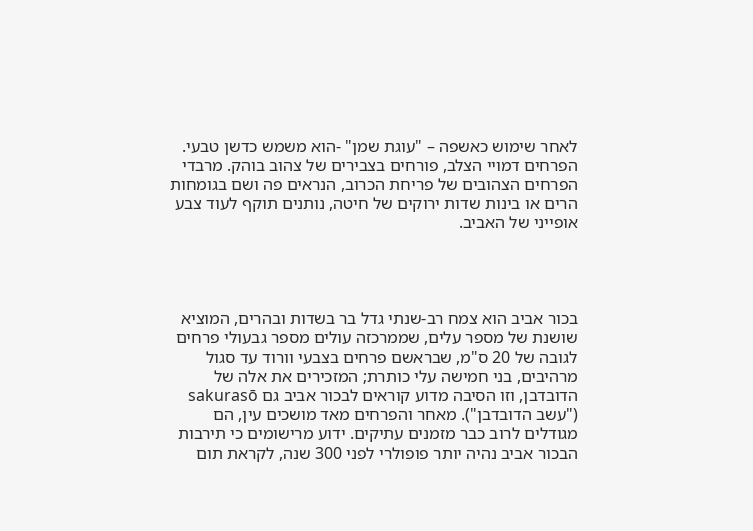לאחר שימוש כאשפה – "עוגת שמן" -הוא משמש כדשן טבעי. הפרחים דמויי הצלב, פורחים בצבירים של צהוב בוהק. מרבדי הפרחים הצהובים של פריחת הכרוב, הנראים פה ושם בגומחות הרים או בינות שדות ירוקים של חיטה, נותנים תוקף לעוד צבע אופייני של האביב.




בכור אביב הוא צמח רב-שנתי גדל בר בשדות ובהרים, המוציא שושנת של מספר עלים, שממרכזה עולים מספר גבעולי פרחים לגובה של 20 ס"מ, שבראשם פרחים בצבעי וורוד עד סגול מרהיבים, בני חמישה עלי כותרת; המזכירים את אלה של הדובדבן, וזו הסיבה מדוע קוראים לבכור אביב גם sakurasō ("עשב הדובדבן"). מאחר והפרחים מאד מושכים עין, הם מגודלים לרוב כבר מזמנים עתיקים. ידוע מרישומים כי תירבות הבכור אביב נהיה יותר פופולרי לפני 300 שנה, לקראת תום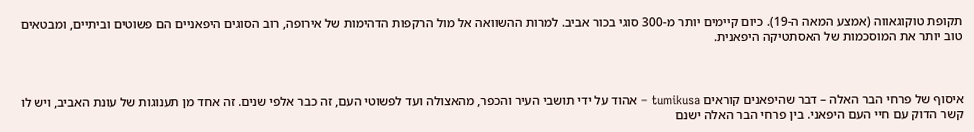תקופת טוקוגאווה (אמצע המאה ה-19). כיום קיימים יותר מ-300 סוגי בכור אביב. למרות ההשוואה אל מול הרקפות הדהימות של אירופה, רוב הסוגים היפאניים הם פשוטים וביתיים, ומבטאים טוב יותר את המוסכמות של האסתטיקה היפאנית.



איסוף של פרחי הבר האלה – דבר שהיפאנים קוראים tumikusa – אהוד על ידי תושבי העיר והכפר, מהאצולה ועד לפשוטי העם, זה כבר אלפי שנים. זה אחד מן תענוגות של עונת האביב, ויש לו קשר הדוק עם חיי העם היפאני. בין פרחי הבר האלה ישנם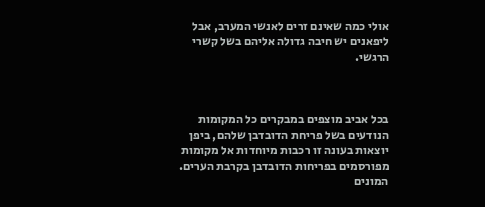אולי כמה שאינם זרים לאנשי המערב, אבל ליפאנים יש חיבה גדולה אליהם בשל קשרי הרגשי.



בכל אביב מוצפים במבקרים כל המקומות הנודעים בשל פריחת הדובדבן שלהם, ביפן יוצאות בעונה זו רכבות מיוחדות אל מקומות מפורסמים בפריחות הדובדבן בקרבת הערים. המונים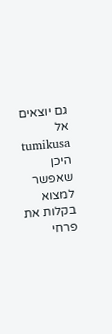גם יוצאים אל tumikusa היכן שאפשר למצוא בקלות את פרחי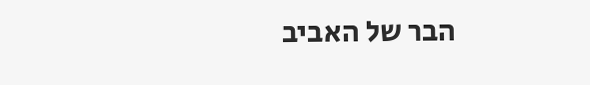הבר של האביב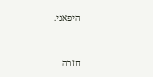היפאני.


חזרה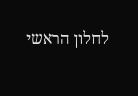לחלון הראשי